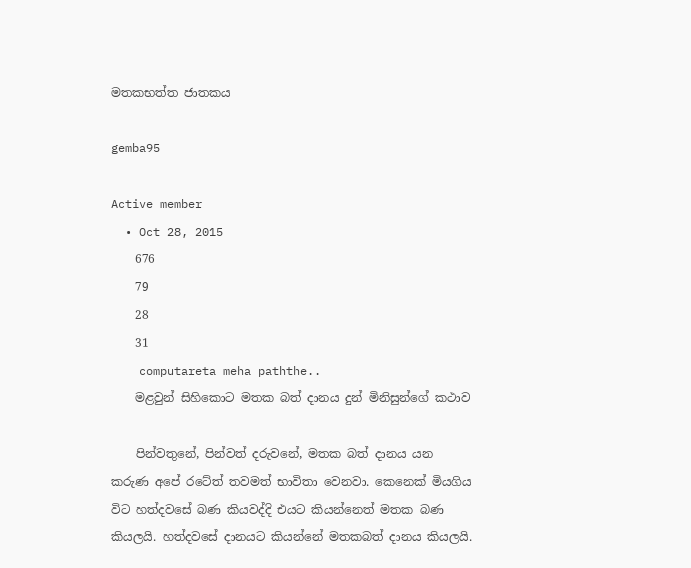මතකභත්ත ජාතකය

gemba95

Active member
  • Oct 28, 2015
    676
    79
    28
    31
    computareta meha paththe..
    මළවුන් සිහිකොට මතක බත් දානය දුන් මිනිසුන්ගේ කථාව

    පින්වතුනේ, පින්වත් දරුවනේ, මතක බත් දානය යන කරුණ අපේ රටේත් තවමත් භාවිතා වෙනවා. කෙනෙක් මියගිය විට හත්දවසේ බණ කියවද්දි එයට කියන්නෙත් මතක බණ කියලයි. හත්දවසේ දානයට කියන්නේ මතකබත් දානය කියලයි.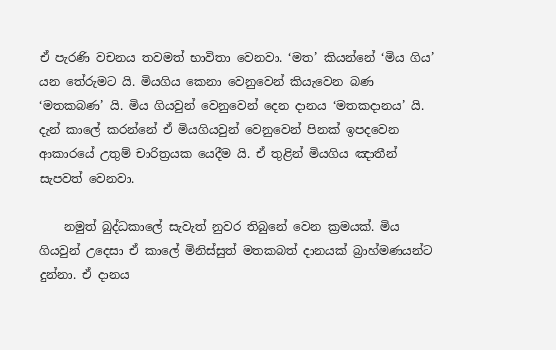ඒ පැරණි වචනය තවමත් භාවිතා වෙනවා. ‘මත’ කියන්නේ ‘මිය ගිය’ යන තේරුමට යි. මියගිය කෙනා වෙනුවෙන් කියැවෙන බණ ‘මතකබණ’ යි. මිය ගියවුන් වෙනුවෙන් දෙන දානය ‘මතකදානය’ යි. දැන් කාලේ කරන්නේ ඒ මියගියවුන් වෙනුවෙන් පිනක් ඉපදවෙන ආකාරයේ උතුම් චාරිත්‍රයක යෙදීම යි. ඒ තුළින් මියගිය ඤාතීන් සැපවත් වෙනවා.

    නමුත් බුද්ධකාලේ සැවැත් නුවර තිබුනේ වෙන ක්‍රමයක්. මිය ගියවුන් උදෙසා ඒ කාලේ මිනිස්සුත් මතකබත් දානයක් බ්‍රාහ්මණයන්ට දුන්නා. ඒ දානය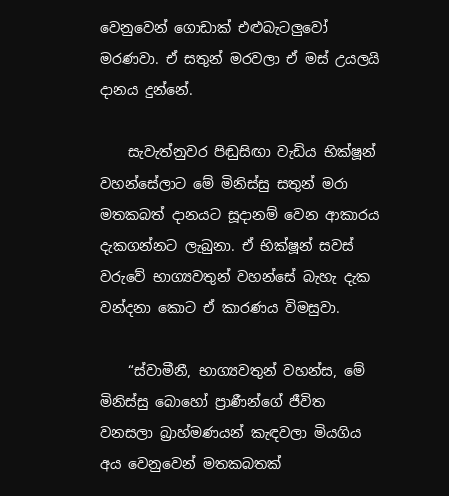වෙනුවෙන් ගොඩාක් එළුබැටලුවෝ මරණවා. ඒ සතුන් මරවලා ඒ මස් උයලයි දානය දුන්නේ.

    සැවැත්නුවර පිඬුසිඟා වැඩිය භික්ෂූන් වහන්සේලාට මේ මිනිස්සු සතුන් මරා මතකබත් දානයට සූදානම් වෙන ආකාරය දැකගන්නට ලැබුනා. ඒ භික්ෂූන් සවස් වරුවේ භාග්‍යවතුන් වහන්සේ බැහැ දැක වන්දනා කොට ඒ කාරණය විමසුවා.

    “ස්වාමීනී, භාග්‍යවතුන් වහන්ස, මේ මිනිස්සු බොහෝ ප්‍රාණීන්ගේ ජීවිත වනසලා බ්‍රාහ්මණයන් කැඳවලා මියගිය අය වෙනුවෙන් මතකබතක්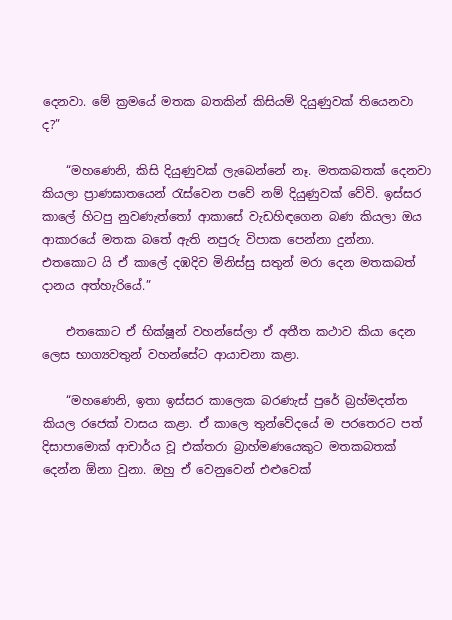දෙනවා. මේ ක්‍රමයේ මතක බතකින් කිසියම් දියුණුවක් තියෙනවා ද?”

    “මහණෙනි, කිසි දියුණුවක් ලැබෙන්නේ නෑ. මතකබතක් දෙනවා කියලා ප්‍රාණඝාතයෙන් රැස්වෙන පවේ නම් දියුණුවක් වේවි. ඉස්සර කාලේ හිටපු නුවණැත්තෝ ආකාසේ වැඩහිඳගෙන බණ කියලා ඔය ආකාරයේ මතක බතේ ඇති නපුරු විපාක පෙන්නා දුන්නා. එතකොට යි ඒ කාලේ දඹදිව මිනිස්සු සතුන් මරා දෙන මතකබත් දානය අත්හැරියේ.”

    එතකොට ඒ භික්ෂූන් වහන්සේලා ඒ අතීත කථාව කියා දෙන ලෙස භාග්‍යවතුන් වහන්සේට ආයාචනා කළා.

    “මහණෙනි, ඉතා ඉස්සර කාලෙක බරණැස් පුරේ බ්‍රහ්මදත්ත කියල රජෙක් වාසය කළා. ඒ කාලෙ තුන්වේදයේ ම පරතෙරට පත් දිසාපාමොක් ආචාර්ය වූ එක්තරා බ්‍රාහ්මණයෙකුට මතකබතක් දෙන්න ඕනා වුනා. ඔහු ඒ වෙනුවෙන් එළුවෙක්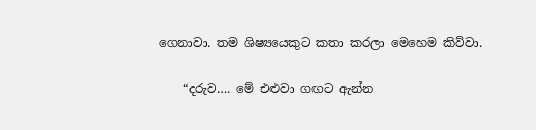ගෙනාවා. තම ශිෂ්‍යයෙකුට කතා කරලා මෙහෙම කිව්වා.

    “දරුව…. මේ එළුවා ගඟට ඇන්න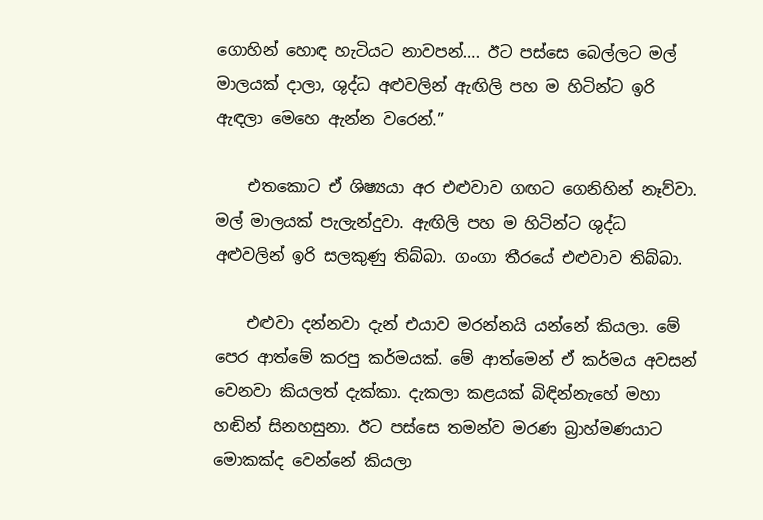ගොහින් හොඳ හැටියට නාවපන්…. ඊට පස්සෙ බෙල්ලට මල් මාලයක් දාලා, ශුද්ධ අළුවලින් ඇඟිලි පහ ම හිටින්ට ඉරි ඇඳලා මෙහෙ ඇන්න වරෙන්.”

    එතකොට ඒ ශිෂ්‍යයා අර එළුවාව ගඟට ගෙනිහින් නෑව්වා. මල් මාලයක් පැලැන්දුවා. ඇඟිලි පහ ම හිටින්ට ශුද්ධ අළුවලින් ඉරි සලකුණු තිබ්බා. ගංගා තීරයේ එළුවාව තිබ්බා.

    එළුවා දන්නවා දැන් එයාව මරන්නයි යන්නේ කියලා. මේ පෙර ආත්මේ කරපු කර්මයක්. මේ ආත්මෙන් ඒ කර්මය අවසන් වෙනවා කියලත් දැක්කා. දැකලා කළයක් බිඳින්නැහේ මහා හඬින් සිනහසුනා. ඊට පස්සෙ තමන්ව මරණ බ්‍රාහ්මණයාට මොකක්ද වෙන්නේ කියලා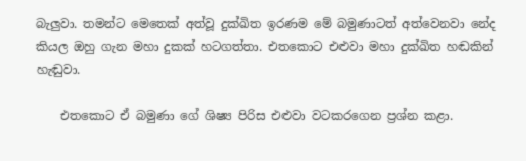බැලුවා. තමන්ට මෙතෙක් අත්වූ දුක්ඛිත ඉරණම මේ බමුණාටත් අත්වෙනවා නේද කියල ඔහු ගැන මහා දුකක් හටගත්තා. එතකොට එළුවා මහා දුක්ඛිත හඬකින් හැඬුවා.

    එතකොට ඒ බමුණා ගේ ශිෂ්‍ය පිරිස එළුවා වටකරගෙන ප්‍රශ්න කළා.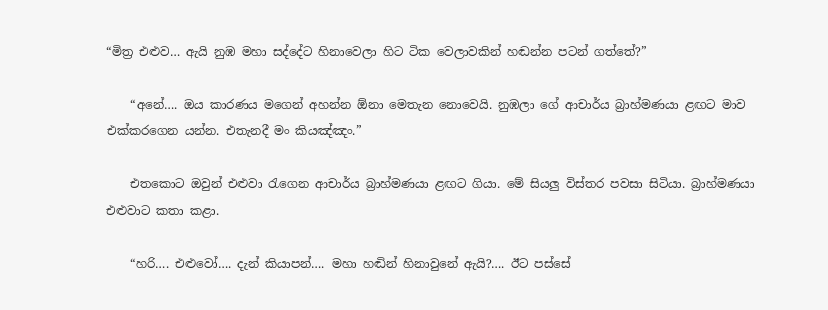“මිත්‍ර එළුව… ඇයි නුඹ මහා සද්දේට හිනාවෙලා හිට ටික වෙලාවකින් හඬන්න පටන් ගත්තේ?”

    “අනේ…. ඔය කාරණය මගෙන් අහන්න ඕනා මෙතැන නොවෙයි. නුඹලා ගේ ආචාර්ය බ්‍රාහ්මණයා ළඟට මාව එක්කරගෙන යන්න. එතැනදී මං කියඤ්ඤං.”

    එතකොට ඔවුන් එළුවා රැගෙන ආචාර්ය බ්‍රාහ්මණයා ළඟට ගියා. මේ සියලු විස්තර පවසා සිටියා. බ්‍රාහ්මණයා එළුවාට කතා කළා.

    “හරි…. එළුවෝ…. දැන් කියාපන්…. මහා හඬින් හිනාවුනේ ඇයි?…. ඊට පස්සේ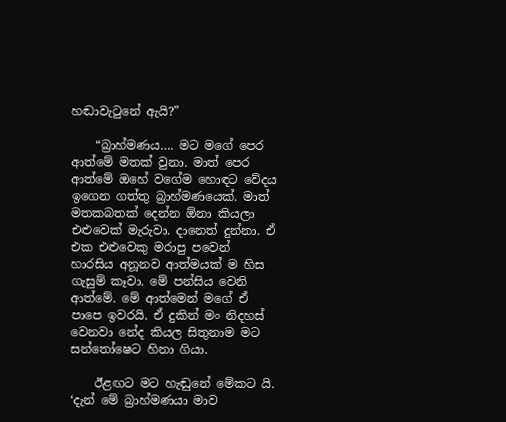හඬාවැටුනේ ඇයි?”

    “බ්‍රාහ්මණය…. මට මගේ පෙර ආත්මේ මතක් වුනා. මාත් පෙර ආත්මේ ඔහේ වගේම හොඳට වේදය ඉගෙන ගත්තු බ්‍රාහ්මණයෙක්. මාත් මතකබතක් දෙන්න ඕනා කියලා එළුවෙක් මැරුවා. දානෙත් දුන්නා. ඒ එක එළුවෙකු මරාපු පවෙන් හාරසිය අනූනව ආත්මයක් ම හිස ගැසුම් කෑවා. මේ පන්සිය වෙනි ආත්මේ. මේ ආත්මෙන් මගේ ඒ පාපෙ ඉවරයි. ඒ දුකින් මං නිදහස් වෙනවා නේද කියල සිතුනාම මට සන්තෝෂෙට හිනා ගියා.

    ඊළඟට මට හැඬුනේ මේකට යි. ‘දැන් මේ බ්‍රාහ්මණයා මාව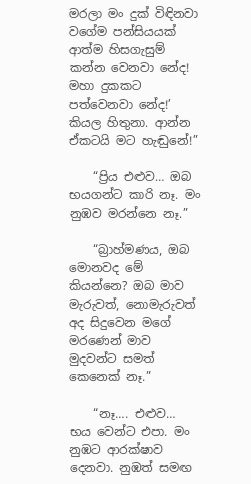මරලා මං දුක් විඳිනවා වගේම පන්සියයක් ආත්ම හිසගැසුම් කන්න වෙනවා නේද! මහා දුකකට පත්වෙනවා නේද!’ කියල හිතුනා. ආන්න ඒකටයි මට හැඬුනේ!”

    “ප්‍රිය එළුව… ඔබ භයගන්ට කාරි නෑ. මං නුඹව මරන්නෙ නෑ.”

    “බ්‍රාහ්මණය, ඔබ මොනවද මේ කියන්නෙ? ඔබ මාව මැරුවත්, නොමැරුවත් අද සිදුවෙන මගේ මරණෙන් මාව මුදවන්ට සමත් කෙනෙක් නෑ.”

    “නෑ…. එළුව… භය වෙන්ට එපා. මං නුඹට ආරක්ෂාව දෙනවා. නුඹත් සමඟ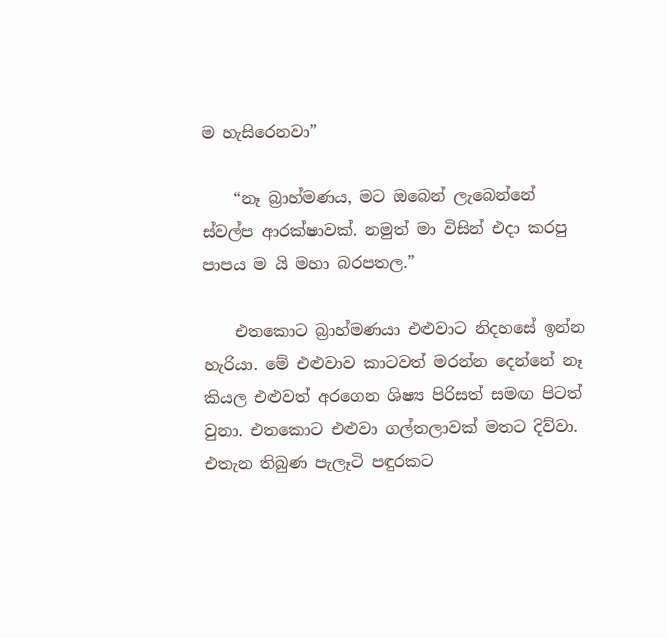ම හැසිරෙනවා”

    “නෑ බ්‍රාහ්මණය, මට ඔබෙන් ලැබෙන්නේ ස්වල්ප ආරක්ෂාවක්. නමුත් මා විසින් එදා කරපු පාපය ම යි මහා බරපතල.”

    එතකොට බ්‍රාහ්මණයා එළුවාට නිදහසේ ඉන්න හැරියා. මේ එළුවාව කාටවත් මරන්න දෙන්නේ නෑ කියල එළුවත් අරගෙන ශිෂ්‍ය පිරිසත් සමඟ පිටත් වුනා. එතකොට එළුවා ගල්තලාවක් මතට දිව්වා. එතැන තිබුණ පැලෑටි පඳුරකට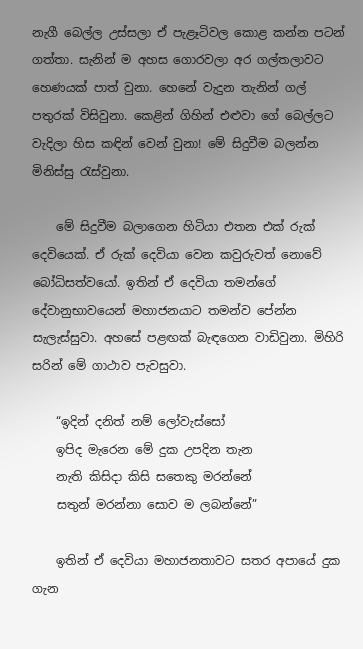නැගී බෙල්ල උස්සලා ඒ පැළෑටිවල කොළ කන්න පටන් ගත්තා. සැනින් ම අහස ගොරවලා අර ගල්තලාවට හෙණයක් පාත් වුනා. හෙනේ වැදුන තැනින් ගල් පතුරක් විසිවුනා. කෙළින් ගිහින් එළුවා ගේ බෙල්ලට වැදිලා හිස කඳින් වෙන් වුනා! මේ සිදුවීම බලන්න මිනිස්සු රැස්වුනා.

    මේ සිදුවීම බලාගෙන හිටියා එතන එක් රුක් දෙවියෙක්. ඒ රුක් දෙවියා වෙන කවුරුවත් නොවේ බෝධිසත්වයෝ. ඉතින් ඒ දෙවියා තමන්ගේ දේවානුභාවයෙන් මහාජනයාට තමන්ව පේන්න සැලැස්සුවා. අහසේ පළඟක් බැඳගෙන වාඩිවුනා. මිහිරි සරින් මේ ගාථාව පැවසුවා.

    “ඉදින් දනිත් නම් ලෝවැස්සෝ
    ඉපිද මැරෙන මේ දුක උපදින තැන
    නැති කිසිදා කිසි සතෙකු මරන්නේ
    සතුන් මරන්නා සොව ම ලබන්නේ”

    ඉතින් ඒ දෙවියා මහාජනතාවට සතර අපායේ දුක ගැන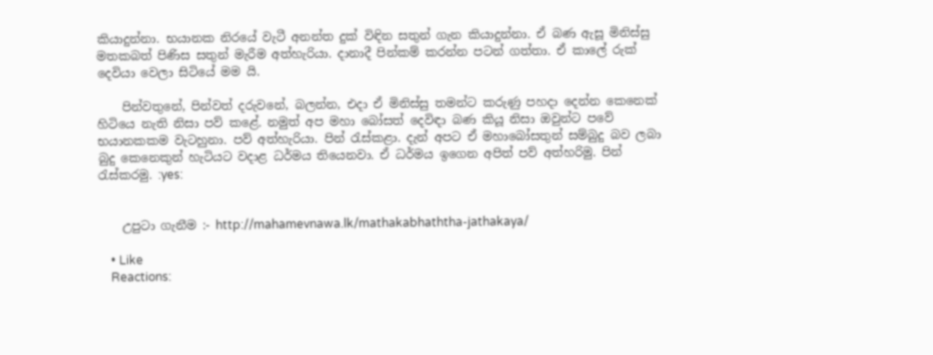කියාදුන්නා. භයානක නිරයේ වැටී අනන්ත දුක් විඳින සතුන් ගැන කියාදුන්නා. ඒ බණ ඇසූ මිනිස්සු මතකබත් පිණිස සතුන් මැරීම අත්හැරියා. දානාදී පින්කම් කරන්න පටන් ගත්තා. ඒ කාලේ රුක් දෙවියා වෙලා සිටියේ මම යි.

    පින්වතුනේ, පින්වත් දරුවනේ, බලන්න, එදා ඒ මිනිස්සු තමන්ට කරුණු පහදා දෙන්න කෙනෙක් හිටියෙ නැති නිසා පව් කළේ. නමුත් අප මහා බෝසත් දෙවිඳා බණ කියූ නිසා ඔවුන්ට පවේ භයානකකම වැටහුනා. පව් අත්හැරියා. පින් රැස්කළා. දැන් අපට ඒ මහාබෝසතුන් සම්බුදු බව ලබා බුදු කෙනෙකුන් හැටියට වදාළ ධර්මය තියෙනවා. ඒ ධර්මය ඉගෙන අපිත් පව් අත්හරිමු. පින් රැස්කරමු. :yes:


    උපුටා ගැනීම :- http://mahamevnawa.lk/mathakabhaththa-jathakaya/

    • Like
    Reactions: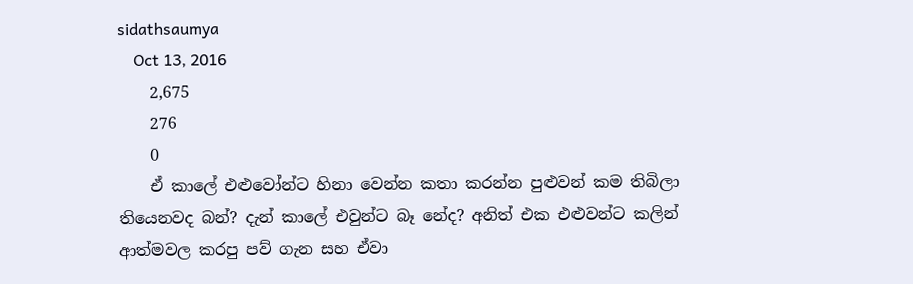sidathsaumya
    Oct 13, 2016
    2,675
    276
    0
    ඒ කාලේ එළුවෝන්ට හිනා වෙන්න කතා කරන්න පුළුවන් කම තිබිලා තියෙනවද බන්? දැන් කාලේ එවුන්ට බෑ නේද? අනිත් එක එළුවන්ට කලින් ආත්මවල කරපු පව් ගැන සහ ඒවා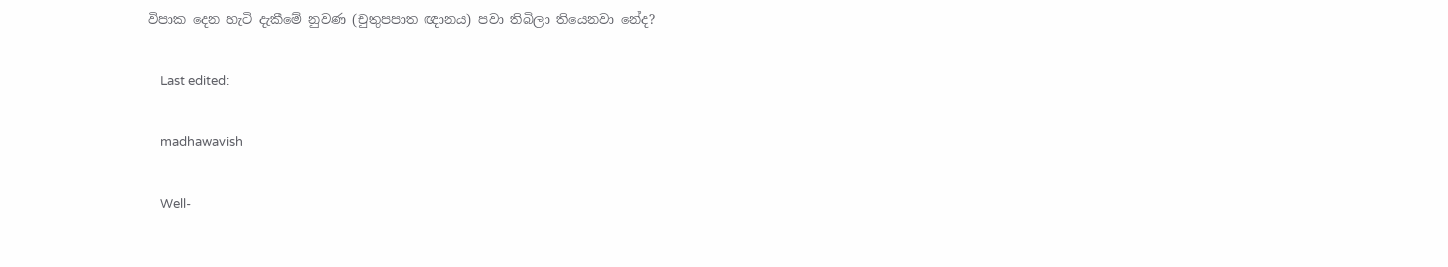විපාක දෙන හැටි දැකීමේ නුවණ (චුතුපපාත ඥානය) පවා තිබිලා තියෙනවා නේද?

    Last edited:

    madhawavish

    Well-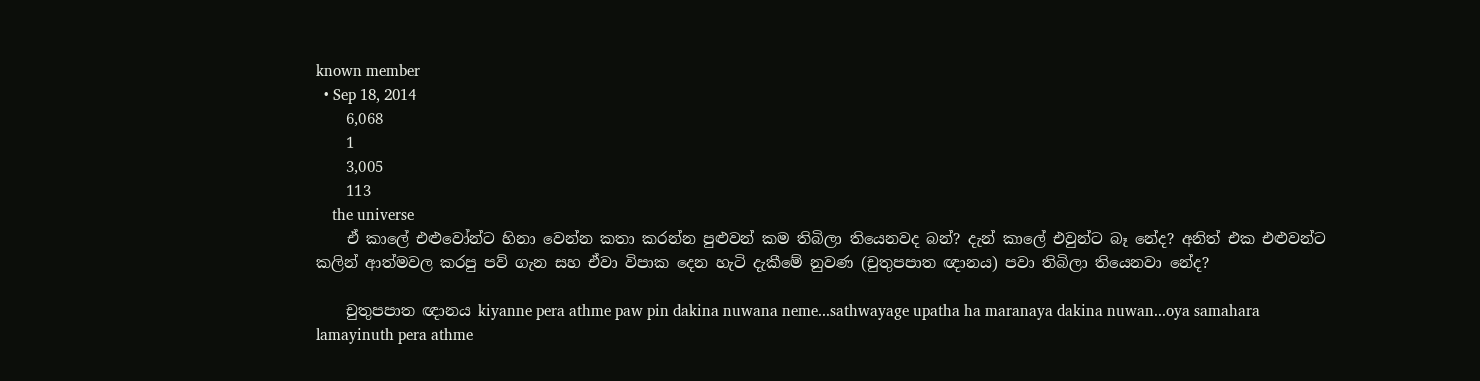known member
  • Sep 18, 2014
    6,068
    1
    3,005
    113
    the universe
    ඒ කාලේ එළුවෝන්ට හිනා වෙන්න කතා කරන්න පුළුවන් කම තිබිලා තියෙනවද බන්? දැන් කාලේ එවුන්ට බෑ නේද? අනිත් එක එළුවන්ට කලින් ආත්මවල කරපු පව් ගැන සහ ඒවා විපාක දෙන හැටි දැකීමේ නුවණ (චුතුපපාත ඥානය) පවා තිබිලා තියෙනවා නේද?

    චුතුපපාත ඥානය kiyanne pera athme paw pin dakina nuwana neme...sathwayage upatha ha maranaya dakina nuwan...oya samahara lamayinuth pera athme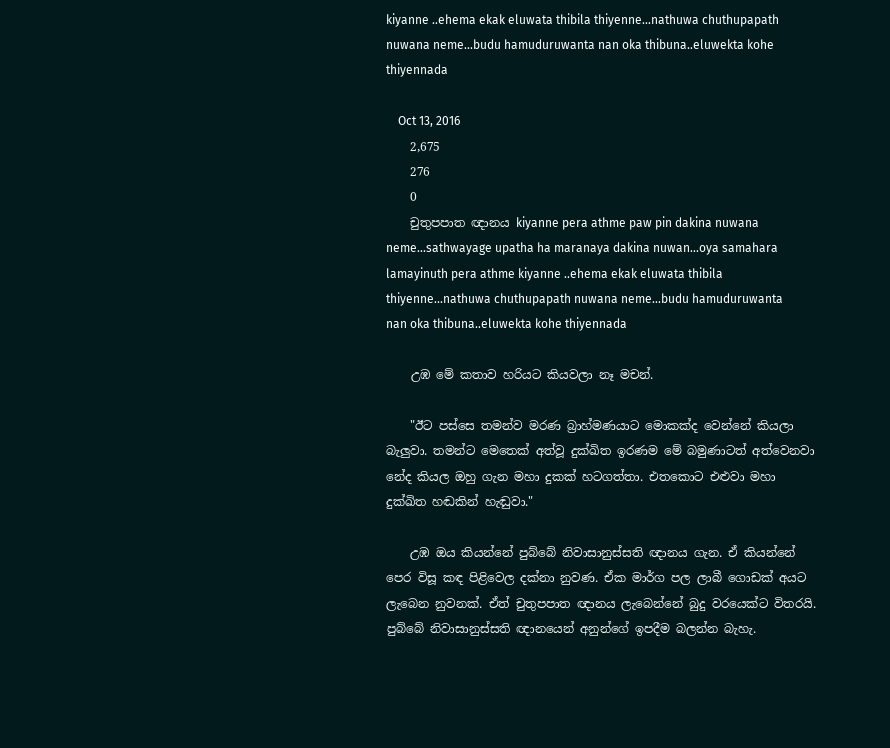kiyanne ..ehema ekak eluwata thibila thiyenne...nathuwa chuthupapath nuwana neme...budu hamuduruwanta nan oka thibuna..eluwekta kohe thiyennada

    Oct 13, 2016
    2,675
    276
    0
    චුතුපපාත ඥානය kiyanne pera athme paw pin dakina nuwana neme...sathwayage upatha ha maranaya dakina nuwan...oya samahara lamayinuth pera athme kiyanne ..ehema ekak eluwata thibila thiyenne...nathuwa chuthupapath nuwana neme...budu hamuduruwanta nan oka thibuna..eluwekta kohe thiyennada

    උඹ මේ කතාව හරියට කියවලා නෑ මචන්.

    "ඊට පස්සෙ තමන්ව මරණ බ්‍රාහ්මණයාට මොකක්ද වෙන්නේ කියලා බැලුවා. තමන්ට මෙතෙක් අත්වූ දුක්ඛිත ඉරණම මේ බමුණාටත් අත්වෙනවා නේද කියල ඔහු ගැන මහා දුකක් හටගත්තා. එතකොට එළුවා මහා දුක්ඛිත හඬකින් හැඬුවා."

    උඹ ඔය කියන්නේ පුබ්බේ නිවාසානුස්සති ඥානය ගැන. ඒ කියන්නේ පෙර විසූ කඳ පිළිවෙල දක්නා නුවණ. ඒක මාර්ග පල ලාබී ගොඩක් අයට ලැබෙන නුවනක්. ඒත් චුතුපපාත ඥානය ලැබෙන්නේ බුදු වරයෙක්ට විතරයි. පුබ්බේ නිවාසානුස්සති ඥානයෙන් අනුන්ගේ ඉපදීම බලන්න බැහැ.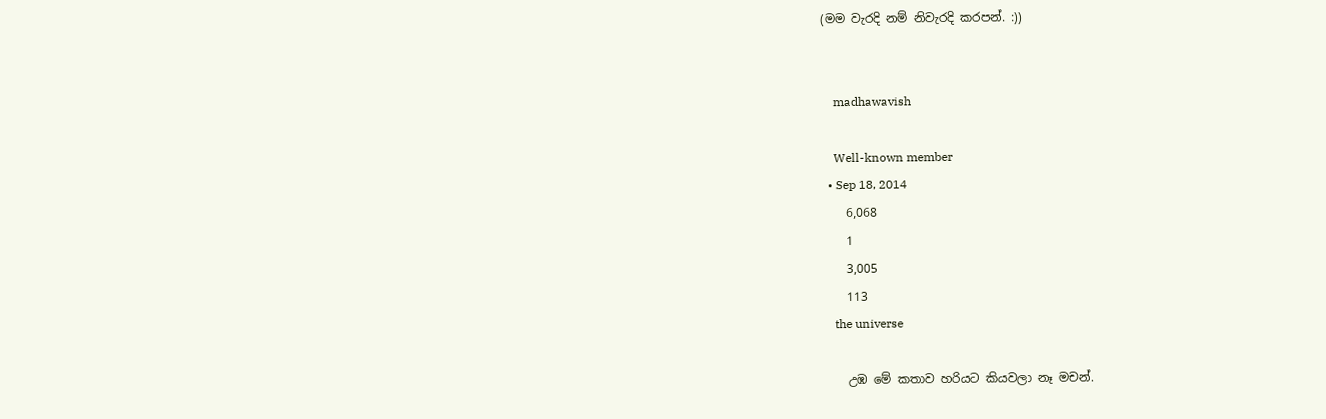(මම වැරදි නම් නිවැරදි කරපන්. :))


    madhawavish

    Well-known member
  • Sep 18, 2014
    6,068
    1
    3,005
    113
    the universe

    උඹ මේ කතාව හරියට කියවලා නෑ මචන්.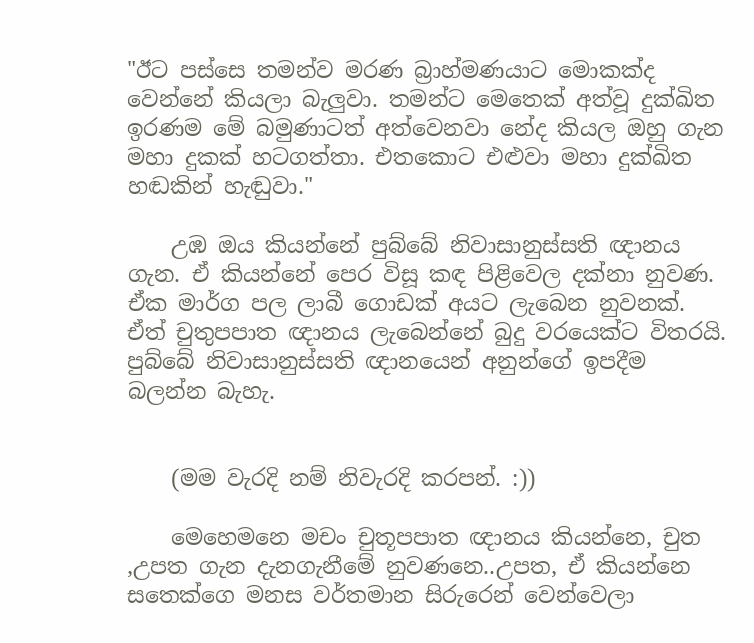"ඊට පස්සෙ තමන්ව මරණ බ්‍රාහ්මණයාට මොකක්ද වෙන්නේ කියලා බැලුවා. තමන්ට මෙතෙක් අත්වූ දුක්ඛිත ඉරණම මේ බමුණාටත් අත්වෙනවා නේද කියල ඔහු ගැන මහා දුකක් හටගත්තා. එතකොට එළුවා මහා දුක්ඛිත හඬකින් හැඬුවා."

    උඹ ඔය කියන්නේ පුබ්බේ නිවාසානුස්සති ඥානය ගැන. ඒ කියන්නේ පෙර විසූ කඳ පිළිවෙල දක්නා නුවණ. ඒක මාර්ග පල ලාබී ගොඩක් අයට ලැබෙන නුවනක්. ඒත් චුතුපපාත ඥානය ලැබෙන්නේ බුදු වරයෙක්ට විතරයි. පුබ්බේ නිවාසානුස්සති ඥානයෙන් අනුන්ගේ ඉපදීම බලන්න බැහැ.


    (මම වැරදි නම් නිවැරදි කරපන්. :))

    මෙහෙමනෙ මචං චුතූපපාත ඥානය කියන්නෙ, චුත ,උපත ගැන දැනගැනීමේ නුවණනෙ..උපත, ඒ කියන්නෙ සතෙක්ගෙ මනස වර්තමාන සිරුරෙන් වෙන්වෙලා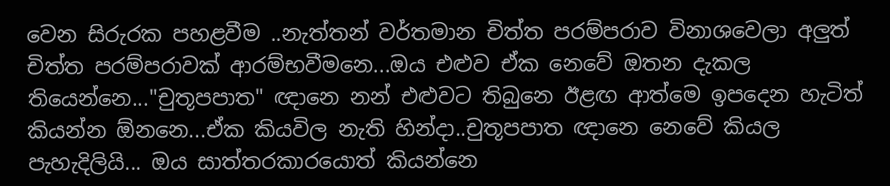වෙන සිරුරක පහළවීම ..නැත්තන් වර්තමාන චිත්ත පරම්පරාව විනාශවෙලා අලුත් චිත්ත පරම්පරාවක් ආරම්භවීමනෙ...ඔය එළුව ඒක නෙවේ ඔතන දැකල තියෙන්නෙ..."චුතූපපාත" ඥානෙ නන් එළුවට තිබුනෙ ඊළඟ ආත්මෙ ඉපදෙන හැටිත් කියන්න ඕනනෙ...ඒක කියවිල නැති හින්දා..චුතූපපාත ඥානෙ නෙවේ කියල පැහැදිලියි... ඔය සාත්තරකාරයොත් කියන්නෙ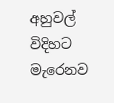අහුවල් විදිහට මැරෙනව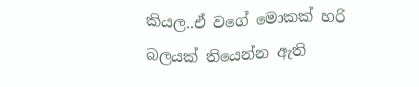කියල..ඒ වගේ මොකක් හරි බලයක් තියෙන්න ඇති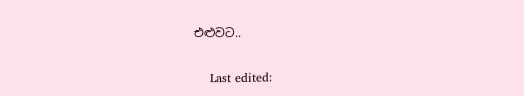එළුවට..

    Last edited: